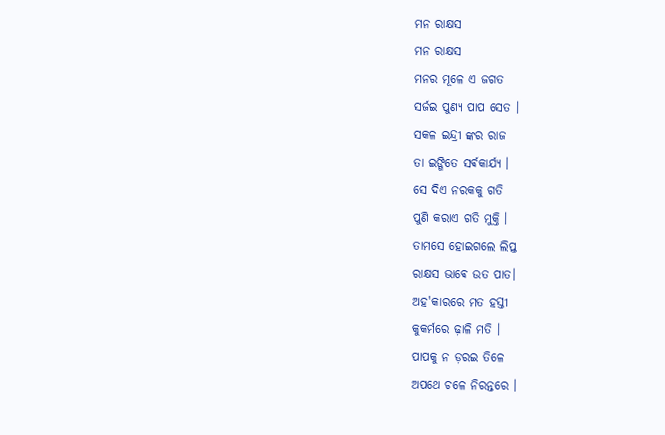ମନ ରାକ୍ଷସ
ମନ ରାକ୍ଷସ
ମନର ମୂଳେ ଏ ଜଗତ
ସର୍ଜଇ ପୁଣ୍ୟ ପାପ ସେତ ।
ସକଳ ଇନ୍ଦ୍ରୀ ଙ୍କର ରାଜ
ତା ଇଙ୍ଗିତେ ସର୍ଵକାର୍ଯ୍ୟ ।
ସେ ଦିଏ ନରକକୁ ଗତି
ପୁଣି କରାଏ ଗତି ମୁକ୍ତି ।
ତାମସେ ହୋଇଗଲେ ଲିପ୍ତ
ରାକ୍ଷସ ଭାଵେ ଉତ ପାତ।
ଅହ'କାରରେ ମତ ହସ୍ତୀ
କୁକର୍ମରେ ଢ଼ାଳି ମତି ।
ପାପକୁ ନ ଡ଼ରଇ ତିଳେ
ଅପଥେ ଚଳେ ନିରନ୍ତରେ ।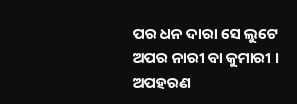ପର ଧନ ଦାରା ସେ ଲୁଟେ
ଅପର ନାରୀ ବା କୁମାରୀ ।
ଅପହରଣ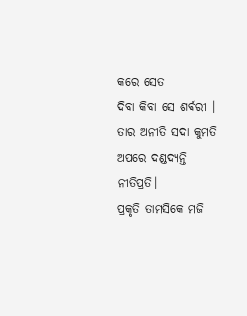କରେ ସେତ
ଦିବା କିବା ସେ ଶର୍ଵରୀ ।
ତାର ଅନୀତି ସଦା କୁମତି
ଅପରେ ଦଣ୍ଡଦ୍ୟନ୍ତି ନୀତିପ୍ରତି।
ପ୍ରକୃତି ତାମସିକେ ମଜି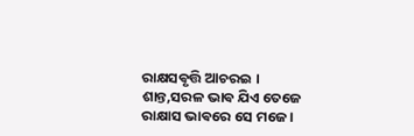ରାକ୍ଷସଵୃତ୍ତି ଆଚରଇ ।
ଶାନ୍ତ,ସରଳ ଭାଵ ଯିଏ ତେଜେ
ରାକ୍ଷାସ ଭାଵରେ ସେ ମଜେ ।